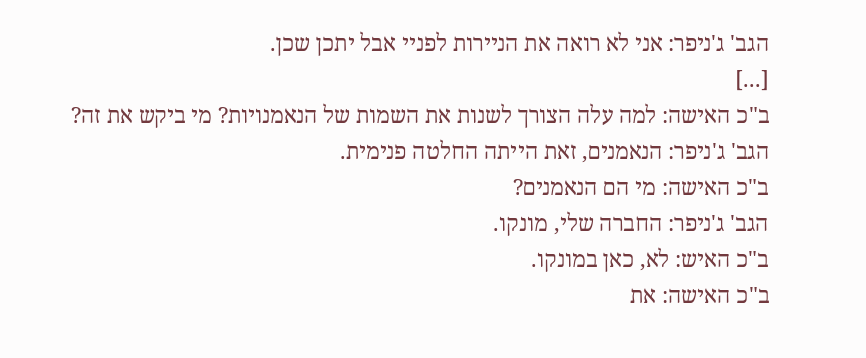הגב' ג'ניפר: אני לא רואה את הניירות לפניי אבל יתכן שכן.
[...]
ב"כ האישה: למה עלה הצורך לשנות את השמות של הנאמנויות? מי ביקש את זה?
הגב' ג'ניפר: הנאמנים, זאת הייתה החלטה פנימית.
ב"כ האישה: מי הם הנאמנים?
הגב' ג'ניפר: החברה שלי, מונקו.
ב"כ האיש: לא, כאן במונקו.
ב"כ האישה: את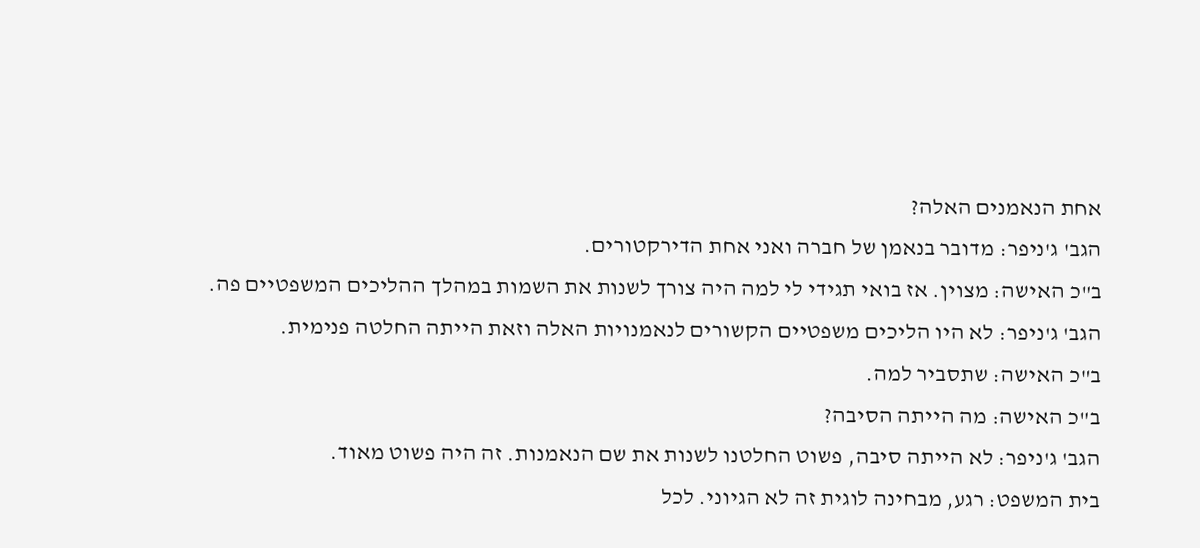אחת הנאמנים האלה?
הגב' ג'ניפר: מדובר בנאמן של חברה ואני אחת הדירקטורים.
ב"כ האישה: מצוין. אז בואי תגידי לי למה היה צורך לשנות את השמות במהלך ההליכים המשפטיים פה.
הגב' ג'ניפר: לא היו הליכים משפטיים הקשורים לנאמנויות האלה וזאת הייתה החלטה פנימית.
ב"כ האישה: שתסביר למה.
ב"כ האישה: מה הייתה הסיבה?
הגב' ג'ניפר: לא הייתה סיבה, פשוט החלטנו לשנות את שם הנאמנות. זה היה פשוט מאוד.
בית המשפט: רגע, מבחינה לוגית זה לא הגיוני. לכל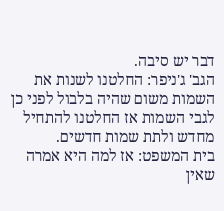דבר יש סיבה.
הגב' ג'ניפר: החלטנו לשנות את השמות משום שהיה בלבול לפני כן לגבי השמות אז החלטנו להתחיל מחדש ולתת שמות חדשים.
בית המשפט: אז למה היא אמרה שאין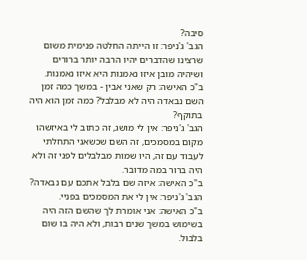סיבה?
הגב' ג'ניפר: זו הייתה החלטה פנימית משום שרצינו שהדברים יהיו הרבה יותר ברורים ושיהיה מובן איזו נאמנות היא איזו נאמנות.
ב"כ האישה: רק שאני אבין - במשך כמה זמן השם נבאדה היה לא מבלבל? כמה זמן הוא היה בתוקף?
הגב' ג'ניפר: אין לי מושג, זה כתוב לי באיזשהו מקום במסמכים, זה השם שכשאני התחלתי לעבוד עם זה, היו שמות מבלבלים לפני זה ולא היה ברור במה מדובר.
ב"כ האישה: איזה שם בלבל אתכם עם נבאדה?
הגב' ג'ניפר: אין לי את המסמכים בפניי.
ב"כ האישה: אני אומרת לך שהשם הזה היה בשימוש במשך שנים רבות, ולא היה בו שום בלבול.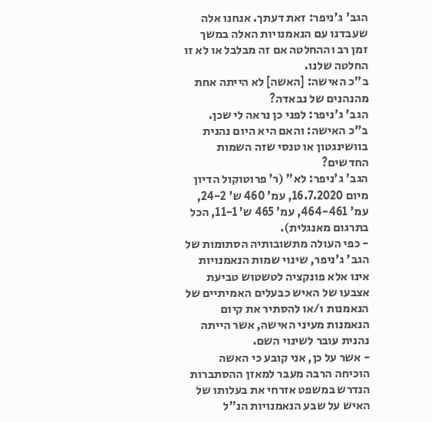הגב' ג'ניפר: זאת דעתך. אנחנו אלה שעבדנו עם הנאמנויות האלה במשך זמן רב וההחלטה אם זה מבלבל או לא זו החלטה שלנו.
ב"כ האישה: [האשה] לא הייתה אחת מהנהנים של נבאדה?
הגב' ג'ניפר: לפני כן נראה לי שכן.
ב"כ האישה: והאם היא היום נהנית בוושינגטון או טנסי שזה השמות החדשים?
הגב' ג'ניפר: לא" (ר' פרוטוקול הדיון מיום 16.7.2020, עמ' 460 ש' 24-2, עמ' 464-461, עמ' 465 ש' 11-1, הכל בתרגום מאנגלית).
- כפי העולה מתשובותיה הסתומות של הגב' ג'ניפר, שינוי שמות הנאמנויות אינו אלא פונקציה לטשטוש טביעת אצבעו של האיש כבעלים האמיתיים של הנאמנות ו/או להסתיר את קיום הנאמנות מעיני האישה, אשר הייתה נהנית עובר לשינוי השם.
- אשר על כן, אני קובע כי האשה הוכיחה הרבה מעבר למאזן ההסתברות הנדרש במשפט אזרחי את בעלותו של האיש על שבע הנאמנויות הנ"ל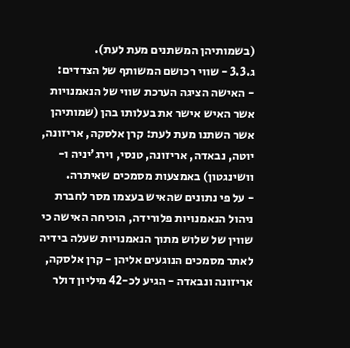(בשמותיהן המשתנים מעת לעת).
ג.3.3 - שווי רכושם המשותף של הצדדים:
- האישה הציגה הערכת שווי של הנאמנויות אשר האיש אישר את בעלותו בהן (שמותיהן אשר השתנו מעת לעת: קרן אלסקה, אריזונה, יוטה, נבאדה, אריזונה, טנסי, וירג'יניה ו-וושינגטון) באמצעות מסמכים שאיתרה.
- על פי נתונים שהאיש בעצמו מסר לחברת ניהול הנאמנויות פלורידה, הוכיחה האישה כי שווין של שלוש מתוך הנאמנויות שעלה בידיה לאתר מסמכים הנוגעים אליהן - קרן אלסקה, אריזונה ונבאדה - הגיע לכ-42 מיליון דולר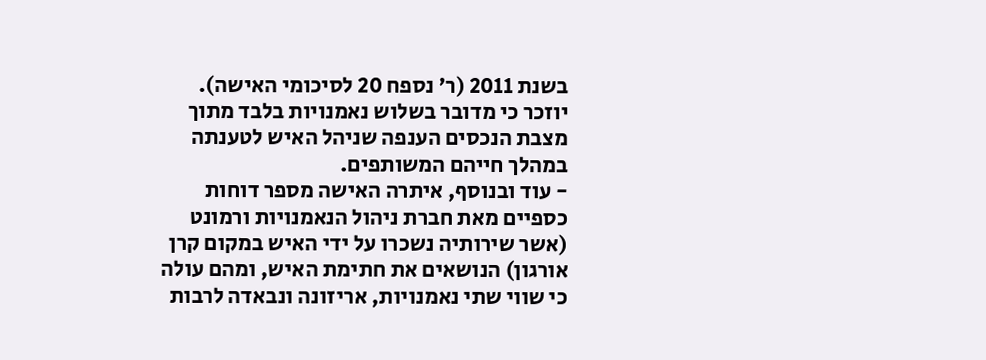בשנת 2011 (ר' נספח 20 לסיכומי האישה). יוזכר כי מדובר בשלוש נאמנויות בלבד מתוך מצבת הנכסים הענפה שניהל האיש לטענתה במהלך חייהם המשותפים.
- עוד ובנוסף, איתרה האישה מספר דוחות כספיים מאת חברת ניהול הנאמנויות ורמונט (אשר שירותיה נשכרו על ידי האיש במקום קרן אורגון) הנושאים את חתימת האיש, ומהם עולה כי שווי שתי נאמנויות, אריזונה ונבאדה לרבות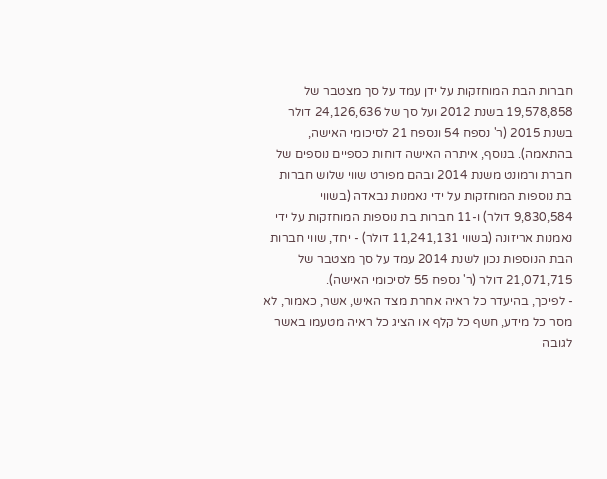חברות הבת המוחזקות על ידן עמד על סך מצטבר של 19,578,858 בשנת 2012 ועל סך של 24,126,636 דולר בשנת 2015 (ר' נספח 54 ונספח 21 לסיכומי האישה, בהתאמה). בנוסף, איתרה האישה דוחות כספיים נוספים של חברת ורמונט משנת 2014 ובהם מפורט שווי שלוש חברות בת נוספות המוחזקות על ידי נאמנות נבאדה (בשווי 9,830,584 דולר) ו-11 חברות בת נוספות המוחזקות על ידי נאמנות אריזונה (בשווי 11,241,131 דולר) - יחד, שווי חברות הבת הנוספות נכון לשנת 2014 עמד על סך מצטבר של 21,071,715 דולר (ר' נספח 55 לסיכומי האישה).
- לפיכך, בהיעדר כל ראיה אחרת מצד האיש, אשר, כאמור, לא מסר כל מידע, חשף כל קלף או הציג כל ראיה מטעמו באשר לגובה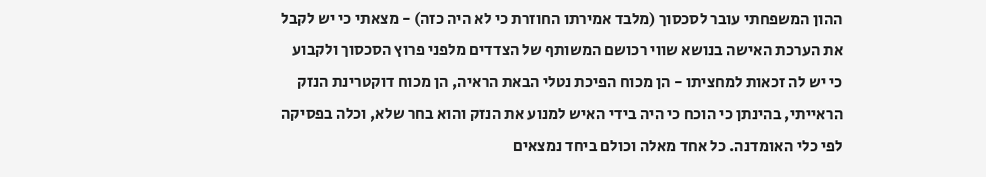ההון המשפחתי עובר לסכסוך (מלבד אמירתו החוזרת כי לא היה כזה) - מצאתי כי יש לקבל את הערכת האישה בנושא שווי רכושם המשותף של הצדדים מלפני פרוץ הסכסוך ולקבוע כי יש לה זכאות למחציתו - הן מכוח הפיכת נטלי הבאת הראיה, הן מכוח דוקטרינת הנזק הראייתי, בהינתן כי הוכח כי היה בידי האיש למנוע את הנזק והוא בחר שלא, וכלה בפסיקה לפי כלי האומדנה. כל אחד מאלה וכולם ביחד נמצאים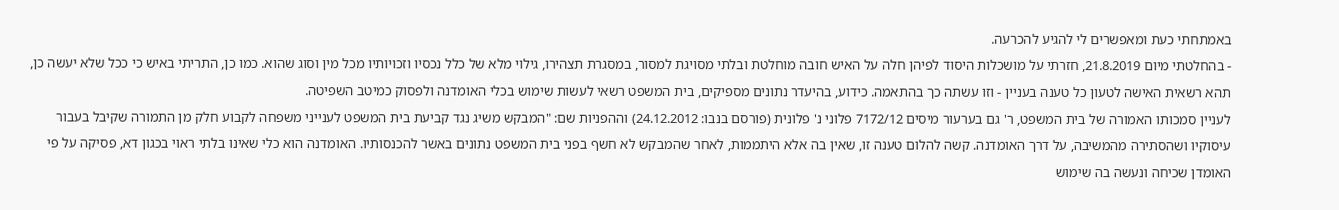באמתחתי כעת ומאפשרים לי להגיע להכרעה.
- בהחלטתי מיום 21.8.2019, חזרתי על מושכלות היסוד לפיהן חלה על האיש חובה מוחלטת ובלתי מסויגת למסור, במסגרת תצהירו, גילוי מלא של כלל נכסיו וזכויותיו מכל מין וסוג שהוא. כמו כן, התריתי באיש כי ככל שלא יעשה כן, תהא רשאית האישה לטעון כל טענה בעניין - וזו עשתה כך בהתאמה. כידוע, בהיעדר נתונים מספיקים, בית המשפט רשאי לעשות שימוש בכלי האומדנה ולפסוק כמיטב השפיטה.
לעניין סמכותו האמורה של בית המשפט, ר' גם בערעור מיסים 7172/12 פלוני נ' פלונית (פורסם בנבו: 24.12.2012) וההפניות שם: "המבקש משיג נגד קביעת בית המשפט לענייני משפחה לקבוע חלק מן התמורה שקיבל בעבור עיסוקיו ושהסתירה מהמשיבה, על דרך האומדנה. קשה להלום טענה זו, שאין בה אלא היתממות, לאחר שהמבקש לא חשף בפני בית המשפט נתונים באשר להכנסותיו. האומדנה הוא כלי שאינו בלתי ראוי בכגון דא, פסיקה על פי האומדן שכיחה ונעשה בה שימוש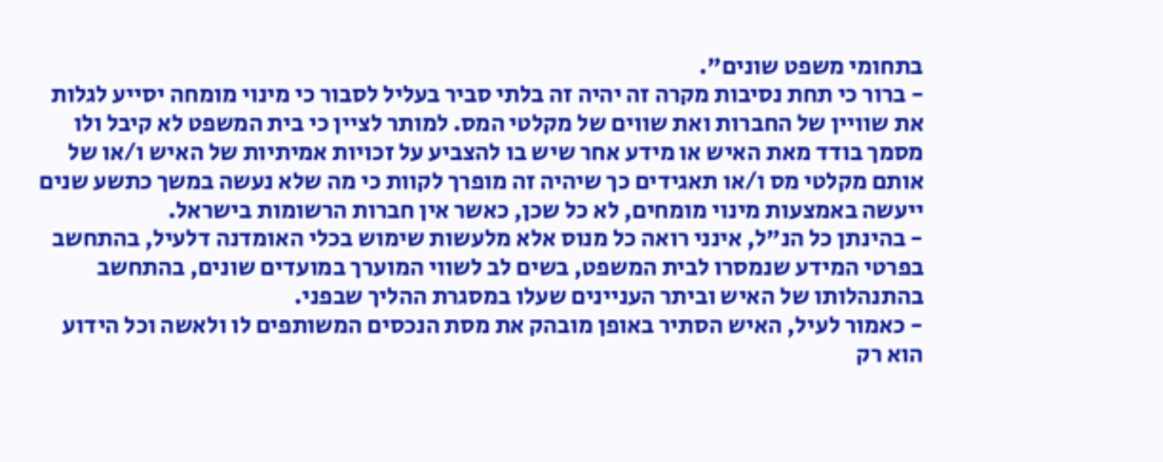בתחומי משפט שונים".
- ברור כי תחת נסיבות מקרה זה יהיה זה בלתי סביר בעליל לסבור כי מינוי מומחה יסייע לגלות את שוויין של החברות ואת שווים של מקלטי המס. למותר לציין כי בית המשפט לא קיבל ולו מסמך בודד מאת האיש או מידע אחר שיש בו להצביע על זכויות אמיתיות של האיש ו/או של אותם מקלטי מס ו/או תאגידים כך שיהיה זה מופרך לקוות כי מה שלא נעשה במשך כתשע שנים ייעשה באמצעות מינוי מומחים, לא כל שכן, כאשר אין חברות הרשומות בישראל.
- בהינתן כל הנ"ל, אינני רואה כל מנוס אלא מלעשות שימוש בכלי האומדנה דלעיל, בהתחשב בפרטי המידע שנמסרו לבית המשפט, בשים לב לשווי המוערך במועדים שונים, בהתחשב בהתנהלותו של האיש וביתר העניינים שעלו במסגרת ההליך שבפני.
- כאמור לעיל, האיש הסתיר באופן מובהק את מסת הנכסים המשותפים לו ולאשה וכל הידוע הוא רק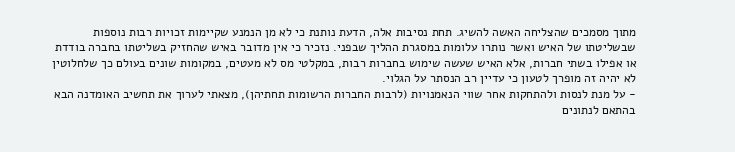מתוך מסמכים שהצליחה האשה להשיג. תחת נסיבות אלה, הדעת נותנת כי לא מן הנמנע שקיימות זכויות רבות נוספות שבשליטתו של האיש ואשר נותרו עלומות במסגרת ההליך שבפני. נזכיר כי אין מדובר באיש שהחזיק בשליטתו בחברה בודדת או אפילו בשתי חברות, אלא האיש שעשה שימוש בחברות רבות, במקלטי מס לא מעטים, במקומות שונים בעולם כך שלחלוטין לא יהיה זה מופרך לטעון כי עדיין רב הנסתר על הגלוי.
- על מנת לנסות ולהתחקות אחר שווי הנאמנויות (לרבות החברות הרשומות תחתיהן), מצאתי לערוך את תחשיב האומדנה הבא בהתאם לנתונים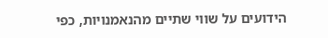הידועים על שווי שתיים מהנאמנויות, כפי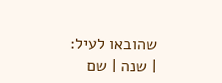שהובאו לעיל:
| שנה | שם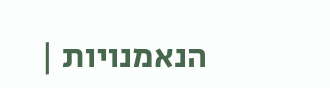הנאמנויות |